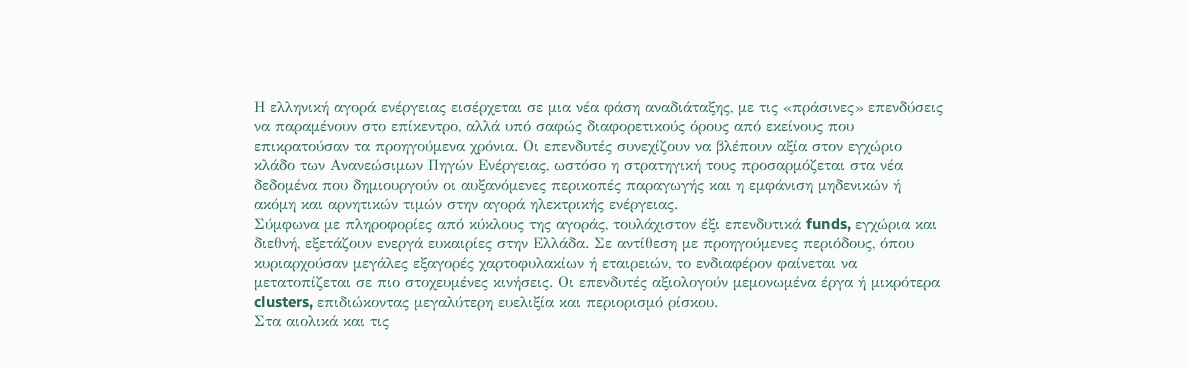Η ελληνική αγορά ενέργειας εισέρχεται σε μια νέα φάση αναδιάταξης, με τις «πράσινες» επενδύσεις να παραμένουν στο επίκεντρο, αλλά υπό σαφώς διαφορετικούς όρους από εκείνους που επικρατούσαν τα προηγούμενα χρόνια. Οι επενδυτές συνεχίζουν να βλέπουν αξία στον εγχώριο κλάδο των Ανανεώσιμων Πηγών Ενέργειας, ωστόσο η στρατηγική τους προσαρμόζεται στα νέα δεδομένα που δημιουργούν οι αυξανόμενες περικοπές παραγωγής και η εμφάνιση μηδενικών ή ακόμη και αρνητικών τιμών στην αγορά ηλεκτρικής ενέργειας.
Σύμφωνα με πληροφορίες από κύκλους της αγοράς, τουλάχιστον έξι επενδυτικά funds, εγχώρια και διεθνή, εξετάζουν ενεργά ευκαιρίες στην Ελλάδα. Σε αντίθεση με προηγούμενες περιόδους, όπου κυριαρχούσαν μεγάλες εξαγορές χαρτοφυλακίων ή εταιρειών, το ενδιαφέρον φαίνεται να μετατοπίζεται σε πιο στοχευμένες κινήσεις. Οι επενδυτές αξιολογούν μεμονωμένα έργα ή μικρότερα clusters, επιδιώκοντας μεγαλύτερη ευελιξία και περιορισμό ρίσκου.
Στα αιολικά και τις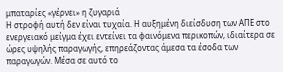μπαταρίες «γέρνει» η ζυγαριά
Η στροφή αυτή δεν είναι τυχαία. Η αυξημένη διείσδυση των ΑΠΕ στο ενεργειακό μείγμα έχει εντείνει τα φαινόμενα περικοπών, ιδιαίτερα σε ώρες υψηλής παραγωγής, επηρεάζοντας άμεσα τα έσοδα των παραγωγών. Μέσα σε αυτό το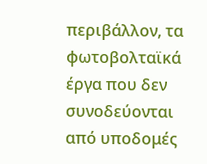περιβάλλον, τα φωτοβολταϊκά έργα που δεν συνοδεύονται από υποδομές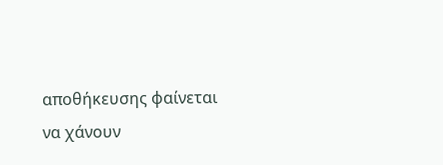αποθήκευσης φαίνεται να χάνουν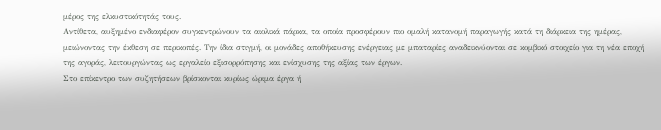μέρος της ελκυστικότητάς τους.
Αντίθετα, αυξημένο ενδιαφέρον συγκεντρώνουν τα αιολικά πάρκα, τα οποία προσφέρουν πιο ομαλή κατανομή παραγωγής κατά τη διάρκεια της ημέρας, μειώνοντας την έκθεση σε περικοπές. Την ίδια στιγμή, οι μονάδες αποθήκευσης ενέργειας με μπαταρίες αναδεικνύονται σε κομβικό στοιχείο για τη νέα εποχή της αγοράς, λειτουργώντας ως εργαλείο εξισορρόπησης και ενίσχυσης της αξίας των έργων.
Στο επίκεντρο των συζητήσεων βρίσκονται κυρίως ώριμα έργα ή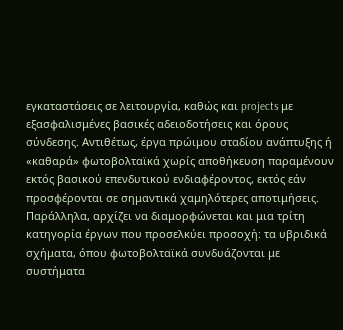εγκαταστάσεις σε λειτουργία, καθώς και projects με εξασφαλισμένες βασικές αδειοδοτήσεις και όρους σύνδεσης. Αντιθέτως, έργα πρώιμου σταδίου ανάπτυξης ή «καθαρά» φωτοβολταϊκά χωρίς αποθήκευση παραμένουν εκτός βασικού επενδυτικού ενδιαφέροντος, εκτός εάν προσφέρονται σε σημαντικά χαμηλότερες αποτιμήσεις.
Παράλληλα, αρχίζει να διαμορφώνεται και μια τρίτη κατηγορία έργων που προσελκύει προσοχή: τα υβριδικά σχήματα, όπου φωτοβολταϊκά συνδυάζονται με συστήματα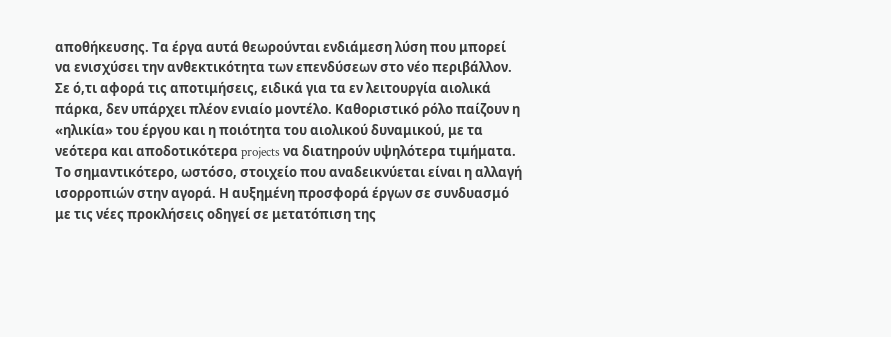αποθήκευσης. Τα έργα αυτά θεωρούνται ενδιάμεση λύση που μπορεί να ενισχύσει την ανθεκτικότητα των επενδύσεων στο νέο περιβάλλον.
Σε ό,τι αφορά τις αποτιμήσεις, ειδικά για τα εν λειτουργία αιολικά πάρκα, δεν υπάρχει πλέον ενιαίο μοντέλο. Καθοριστικό ρόλο παίζουν η «ηλικία» του έργου και η ποιότητα του αιολικού δυναμικού, με τα νεότερα και αποδοτικότερα projects να διατηρούν υψηλότερα τιμήματα.
Το σημαντικότερο, ωστόσο, στοιχείο που αναδεικνύεται είναι η αλλαγή ισορροπιών στην αγορά. Η αυξημένη προσφορά έργων σε συνδυασμό με τις νέες προκλήσεις οδηγεί σε μετατόπιση της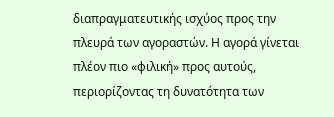διαπραγματευτικής ισχύος προς την πλευρά των αγοραστών. Η αγορά γίνεται πλέον πιο «φιλική» προς αυτούς, περιορίζοντας τη δυνατότητα των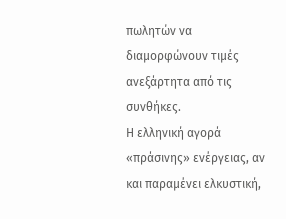πωλητών να διαμορφώνουν τιμές ανεξάρτητα από τις συνθήκες.
Η ελληνική αγορά «πράσινης» ενέργειας, αν και παραμένει ελκυστική,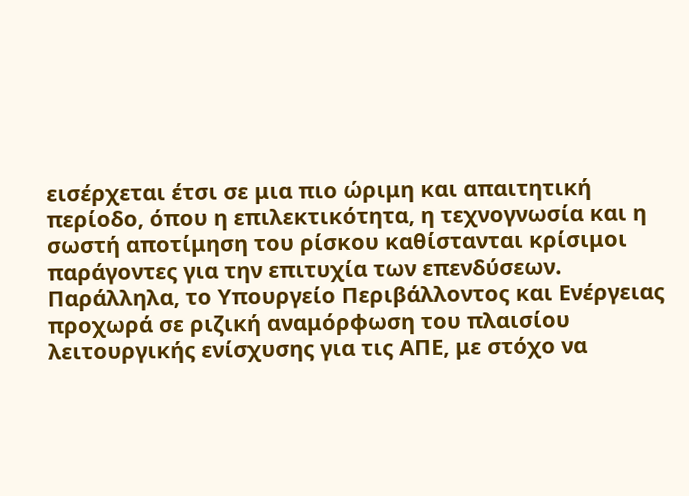εισέρχεται έτσι σε μια πιο ώριμη και απαιτητική περίοδο, όπου η επιλεκτικότητα, η τεχνογνωσία και η σωστή αποτίμηση του ρίσκου καθίστανται κρίσιμοι παράγοντες για την επιτυχία των επενδύσεων.
Παράλληλα, το Υπουργείο Περιβάλλοντος και Ενέργειας προχωρά σε ριζική αναμόρφωση του πλαισίου λειτουργικής ενίσχυσης για τις ΑΠΕ, με στόχο να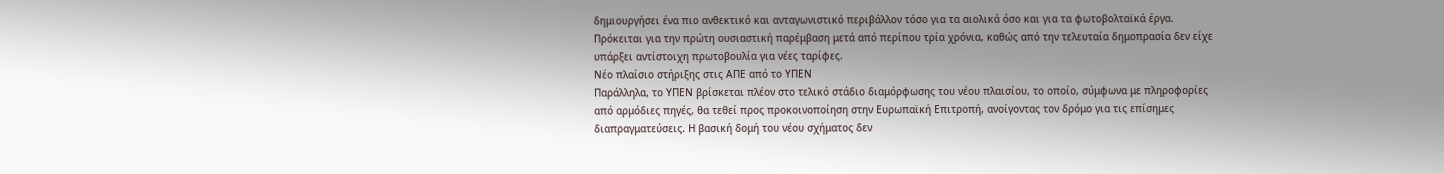δημιουργήσει ένα πιο ανθεκτικό και ανταγωνιστικό περιβάλλον τόσο για τα αιολικά όσο και για τα φωτοβολταϊκά έργα. Πρόκειται για την πρώτη ουσιαστική παρέμβαση μετά από περίπου τρία χρόνια, καθώς από την τελευταία δημοπρασία δεν είχε υπάρξει αντίστοιχη πρωτοβουλία για νέες ταρίφες.
Νέο πλαίσιο στήριξης στις ΑΠΕ από το ΥΠΕΝ
Παράλληλα, το ΥΠΕΝ βρίσκεται πλέον στο τελικό στάδιο διαμόρφωσης του νέου πλαισίου, το οποίο, σύμφωνα με πληροφορίες από αρμόδιες πηγές, θα τεθεί προς προκοινοποίηση στην Ευρωπαϊκή Επιτροπή, ανοίγοντας τον δρόμο για τις επίσημες διαπραγματεύσεις. Η βασική δομή του νέου σχήματος δεν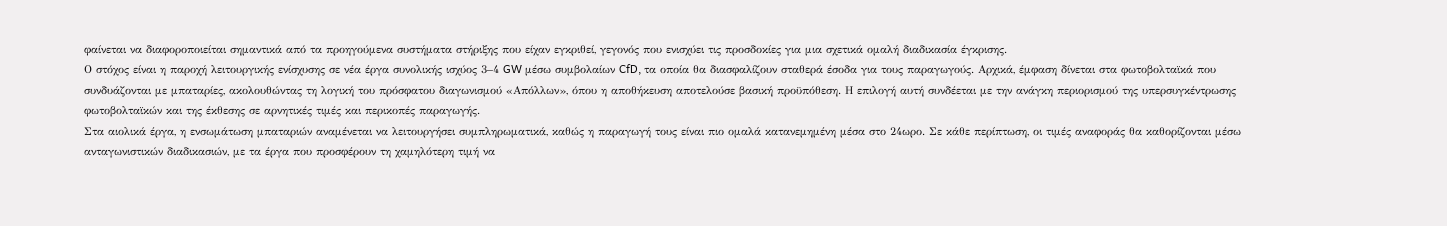φαίνεται να διαφοροποιείται σημαντικά από τα προηγούμενα συστήματα στήριξης που είχαν εγκριθεί, γεγονός που ενισχύει τις προσδοκίες για μια σχετικά ομαλή διαδικασία έγκρισης.
Ο στόχος είναι η παροχή λειτουργικής ενίσχυσης σε νέα έργα συνολικής ισχύος 3–4 GW μέσω συμβολαίων CfD, τα οποία θα διασφαλίζουν σταθερά έσοδα για τους παραγωγούς. Αρχικά, έμφαση δίνεται στα φωτοβολταϊκά που συνδυάζονται με μπαταρίες, ακολουθώντας τη λογική του πρόσφατου διαγωνισμού «Απόλλων», όπου η αποθήκευση αποτελούσε βασική προϋπόθεση. Η επιλογή αυτή συνδέεται με την ανάγκη περιορισμού της υπερσυγκέντρωσης φωτοβολταϊκών και της έκθεσης σε αρνητικές τιμές και περικοπές παραγωγής.
Στα αιολικά έργα, η ενσωμάτωση μπαταριών αναμένεται να λειτουργήσει συμπληρωματικά, καθώς η παραγωγή τους είναι πιο ομαλά κατανεμημένη μέσα στο 24ωρο. Σε κάθε περίπτωση, οι τιμές αναφοράς θα καθορίζονται μέσω ανταγωνιστικών διαδικασιών, με τα έργα που προσφέρουν τη χαμηλότερη τιμή να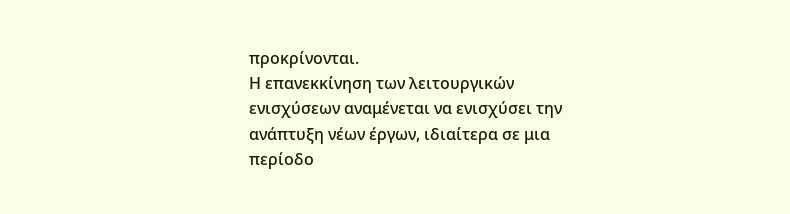προκρίνονται.
Η επανεκκίνηση των λειτουργικών ενισχύσεων αναμένεται να ενισχύσει την ανάπτυξη νέων έργων, ιδιαίτερα σε μια περίοδο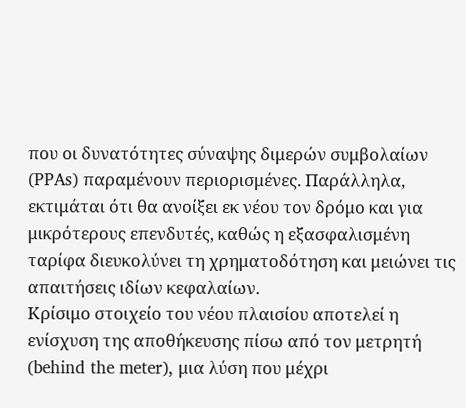που οι δυνατότητες σύναψης διμερών συμβολαίων (PPAs) παραμένουν περιορισμένες. Παράλληλα, εκτιμάται ότι θα ανοίξει εκ νέου τον δρόμο και για μικρότερους επενδυτές, καθώς η εξασφαλισμένη ταρίφα διευκολύνει τη χρηματοδότηση και μειώνει τις απαιτήσεις ιδίων κεφαλαίων.
Κρίσιμο στοιχείο του νέου πλαισίου αποτελεί η ενίσχυση της αποθήκευσης πίσω από τον μετρητή (behind the meter), μια λύση που μέχρι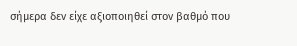σήμερα δεν είχε αξιοποιηθεί στον βαθμό που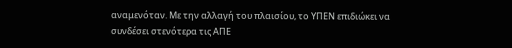αναμενόταν. Με την αλλαγή του πλαισίου, το ΥΠΕΝ επιδιώκει να συνδέσει στενότερα τις ΑΠΕ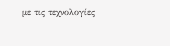με τις τεχνολογίες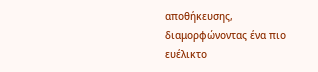αποθήκευσης, διαμορφώνοντας ένα πιο ευέλικτο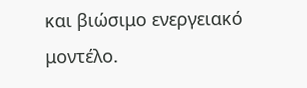και βιώσιμο ενεργειακό μοντέλο.